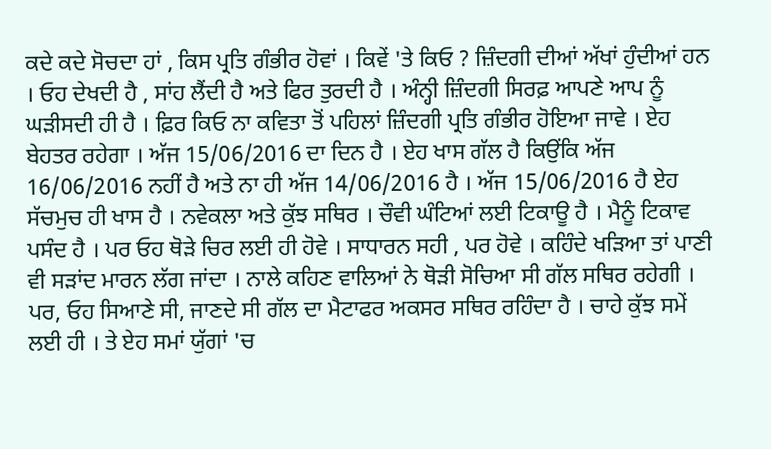ਕਦੇ ਕਦੇ ਸੋਚਦਾ ਹਾਂ , ਕਿਸ ਪ੍ਰਤਿ ਗੰਭੀਰ ਹੋਵਾਂ । ਕਿਵੇਂ 'ਤੇ ਕਿਓ ? ਜ਼ਿੰਦਗੀ ਦੀਆਂ ਅੱਖਾਂ ਹੁੰਦੀਆਂ ਹਨ । ਓਹ ਦੇਖਦੀ ਹੈ , ਸਾਂਹ ਲੈਂਦੀ ਹੈ ਅਤੇ ਫਿਰ ਤੁਰਦੀ ਹੈ । ਅੰਨ੍ਹੀ ਜ਼ਿੰਦਗੀ ਸਿਰਫ਼ ਆਪਣੇ ਆਪ ਨੂੰ ਘੜੀਸਦੀ ਹੀ ਹੈ । ਫ਼ਿਰ ਕਿਓ ਨਾ ਕਵਿਤਾ ਤੋਂ ਪਹਿਲਾਂ ਜ਼ਿੰਦਗੀ ਪ੍ਰਤਿ ਗੰਭੀਰ ਹੋਇਆ ਜਾਵੇ । ਏਹ ਬੇਹਤਰ ਰਹੇਗਾ । ਅੱਜ 15/06/2016 ਦਾ ਦਿਨ ਹੈ । ਏਹ ਖਾਸ ਗੱਲ ਹੈ ਕਿਉਂਕਿ ਅੱਜ 16/06/2016 ਨਹੀਂ ਹੈ ਅਤੇ ਨਾ ਹੀ ਅੱਜ 14/06/2016 ਹੈ । ਅੱਜ 15/06/2016 ਹੈ ਏਹ ਸੱਚਮੁਚ ਹੀ ਖਾਸ ਹੈ । ਨਵੇਕਲਾ ਅਤੇ ਕੁੱਝ ਸਥਿਰ । ਚੌਵੀ ਘੰਟਿਆਂ ਲਈ ਟਿਕਾਊ ਹੈ । ਮੈਨੂੰ ਟਿਕਾਵ ਪਸੰਦ ਹੈ । ਪਰ ਓਹ ਥੋਡ਼ੇ ਚਿਰ ਲਈ ਹੀ ਹੋਵੇ । ਸਾਧਾਰਨ ਸਹੀ , ਪਰ ਹੋਵੇ । ਕਹਿੰਦੇ ਖੜਿਆ ਤਾਂ ਪਾਣੀ ਵੀ ਸੜਾਂਦ ਮਾਰਨ ਲੱਗ ਜਾਂਦਾ । ਨਾਲੇ ਕਹਿਣ ਵਾਲਿਆਂ ਨੇ ਥੋੜੀ ਸੋਚਿਆ ਸੀ ਗੱਲ ਸਥਿਰ ਰਹੇਗੀ । ਪਰ, ਓਹ ਸਿਆਣੇ ਸੀ, ਜਾਣਦੇ ਸੀ ਗੱਲ ਦਾ ਮੈਟਾਫਰ ਅਕਸਰ ਸਥਿਰ ਰਹਿੰਦਾ ਹੈ । ਚਾਹੇ ਕੁੱਝ ਸਮੇਂ ਲਈ ਹੀ । ਤੇ ਏਹ ਸਮਾਂ ਯੁੱਗਾਂ 'ਚ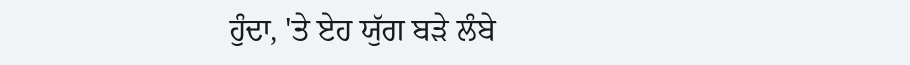ਹੁੰਦਾ, 'ਤੇ ਏਹ ਯੁੱਗ ਬੜੇ ਲੰਬੇ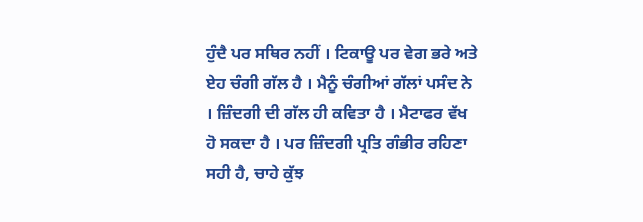ਹੁੰਦੈ ਪਰ ਸਥਿਰ ਨਹੀਂ । ਟਿਕਾਊ ਪਰ ਵੇਗ ਭਰੇ ਅਤੇ ਏਹ ਚੰਗੀ ਗੱਲ ਹੈ । ਮੈਨੂੰ ਚੰਗੀਆਂ ਗੱਲਾਂ ਪਸੰਦ ਨੇ । ਜ਼ਿੰਦਗੀ ਦੀ ਗੱਲ ਹੀ ਕਵਿਤਾ ਹੈ । ਮੈਟਾਫਰ ਵੱਖ ਹੋ ਸਕਦਾ ਹੈ । ਪਰ ਜ਼ਿੰਦਗੀ ਪ੍ਰਤਿ ਗੰਭੀਰ ਰਹਿਣਾ ਸਹੀ ਹੈ, ਚਾਹੇ ਕੁੱਝ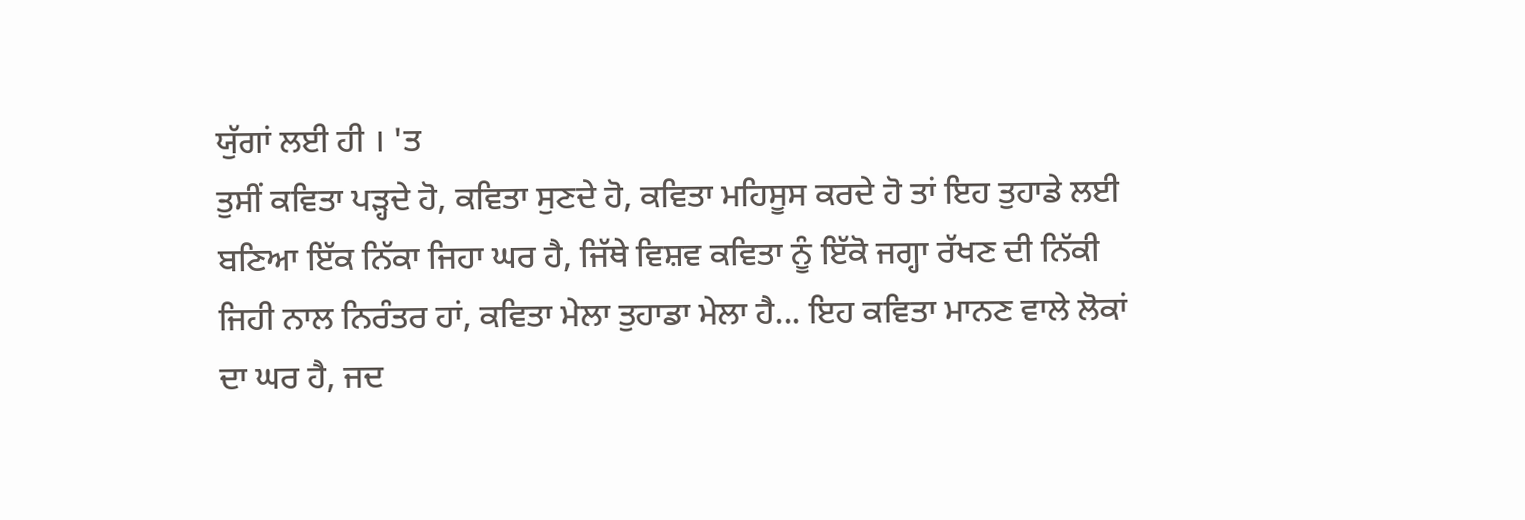ਯੁੱਗਾਂ ਲਈ ਹੀ । 'ਤ
ਤੁਸੀਂ ਕਵਿਤਾ ਪੜ੍ਹਦੇ ਹੋ, ਕਵਿਤਾ ਸੁਣਦੇ ਹੋ, ਕਵਿਤਾ ਮਹਿਸੂਸ ਕਰਦੇ ਹੋ ਤਾਂ ਇਹ ਤੁਹਾਡੇ ਲਈ ਬਣਿਆ ਇੱਕ ਨਿੱਕਾ ਜਿਹਾ ਘਰ ਹੈ, ਜਿੱਥੇ ਵਿਸ਼ਵ ਕਵਿਤਾ ਨੂੰ ਇੱਕੋ ਜਗ੍ਹਾ ਰੱਖਣ ਦੀ ਨਿੱਕੀ ਜਿਹੀ ਨਾਲ ਨਿਰੰਤਰ ਹਾਂ, ਕਵਿਤਾ ਮੇਲਾ ਤੁਹਾਡਾ ਮੇਲਾ ਹੈ... ਇਹ ਕਵਿਤਾ ਮਾਨਣ ਵਾਲੇ ਲੋਕਾਂ ਦਾ ਘਰ ਹੈ, ਜਦ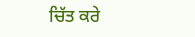ਚਿੱਤ ਕਰੇ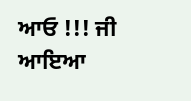ਆਓ !!! ਜੀ ਆਇਆ